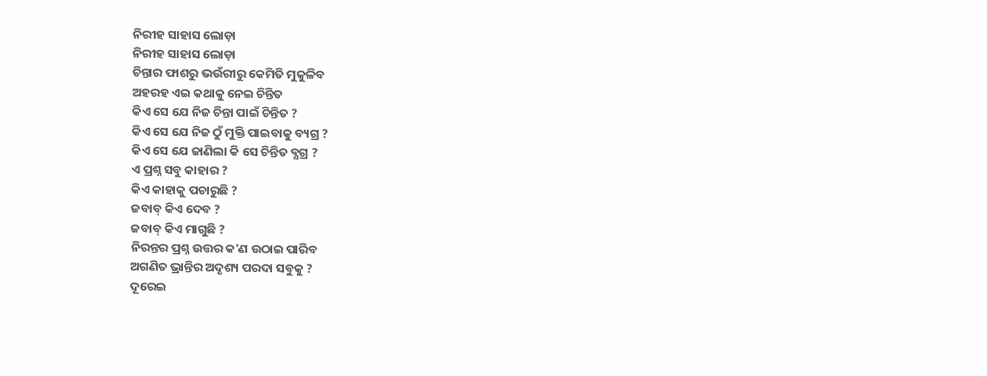ନିରୀହ ସାହାସ ଲୋଡ଼ା
ନିରୀହ ସାହାସ ଲୋଡ଼ା
ଚିନ୍ତାର ଫାଶରୁ ଭଉଁରୀରୁ କେମିତି ମୁକୁଳିବ
ଅହରହ ଏଇ କଥାକୁ ନେଇ ଚିନ୍ତିତ
କିଏ ସେ ଯେ ନିଜ ଚିନ୍ତା ପାଇଁ ଚିନ୍ତିତ ?
କିଏ ସେ ଯେ ନିଜ ଠୁଁ ମୁକ୍ତି ପାଇବାକୁ ବ୍ୟଗ୍ର ?
କିଏ ସେ ଯେ ଜାଣିଲା କି ସେ ଚିନ୍ତିତ ବ୍ଯଗ୍ର ?
ଏ ପ୍ରଶ୍ନ ସବୁ କାହାର ?
କିଏ କାହାକୁ ପଚାରୁଛି ?
ଜବାବ୍ କିଏ ଦେବ ?
ଜବାବ୍ କିଏ ମାଗୁଛି ?
ନିରନ୍ତର ପ୍ରଶ୍ନ ଉତ୍ତର କ'ଣ ଉଠାଇ ପାରିବ
ଅଗଣିତ ଭ୍ରାନ୍ତିର ଅଦୃଶ୍ୟ ପରଦା ସବୁକୁ ?
ଦୂରେଇ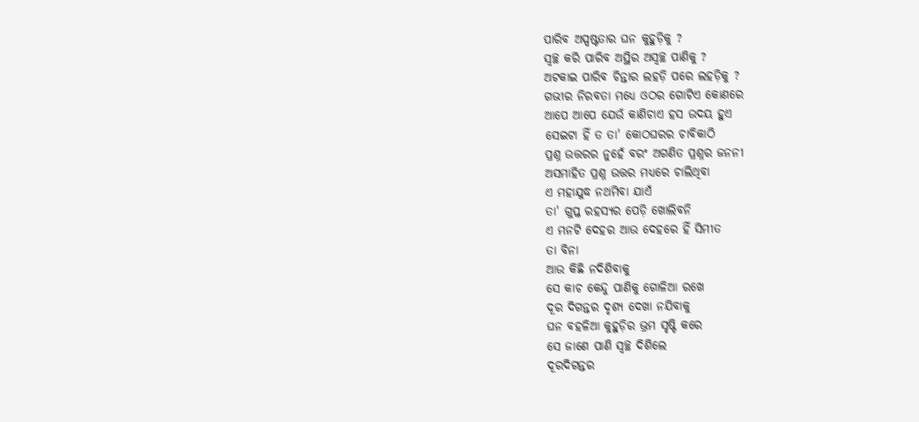ପାରିବ ଅସ୍ପଷ୍ଟତାର ଘନ କୁହୁଡ଼ିକୁ ?
ସ୍ୱଚ୍ଛ କରି ପାରିବ ଅସ୍ଥିର ଅସ୍ୱଚ୍ଛ ପାଣିକୁ ?
ଅଟକାଇ ପାରିବ ଚିନ୍ତାର ଲହଡ଼ି ପରେ ଲହଡ଼ିକୁ ?
ଗଭୀର ନିରବତା ମଧ୍ୟେ ଓଠର ଗୋଟିଏ କୋଣରେ
ଆପେ ଆପେ ଯେଉଁ କାଣିଚାଏ ହସ ଉଦୟ ହୁଏ
ସେଇଟା ହିଁ ତ ତା' କୋଠଘରର ଚାବିକାଠି
ପ୍ରଶ୍ନ ଉତ୍ତରର ନୁହେଁ ବରଂ ଅଗଣିତ ପ୍ରଶ୍ନର ଜନନୀ
ଅସମାହିତ ପ୍ରଶ୍ନ ଉତ୍ତର ମଧ୍ୟରେ ଚାଲିଥିବା
ଏ ମହାଯୁଦ୍ଧ ନଥମିବା ଯାଏଁ
ତା' ଗୁପ୍ତ ରହସ୍ୟର ପେଡ଼ି ଖୋଲିବନି
ଏ ମନଟି ଦେହର ଆଉ ଦେହରେ ହିଁ ସିମୀତ
ତା ବିନା
ଆଉ କିଛି ନଦିଶିବାକୁ
ସେ କାଚ କେନ୍ଦୁ ପାଣିକୁ ଗୋଳିଆ ରଖେ
ଦୂର ଦିଗନ୍ତର ଦୃଶ୍ୟ ଦେଖା ନଯିବାକୁ
ଘନ ବହଳିଆ କୁହୁଡ଼ିର ଭ୍ରମ ସୃଷ୍ଟି କରେ
ସେ ଜାଣେ ପାଣି ସ୍ୱଚ୍ଛ ଦିଶିଲେ
ଦୂରଦିଗନ୍ତର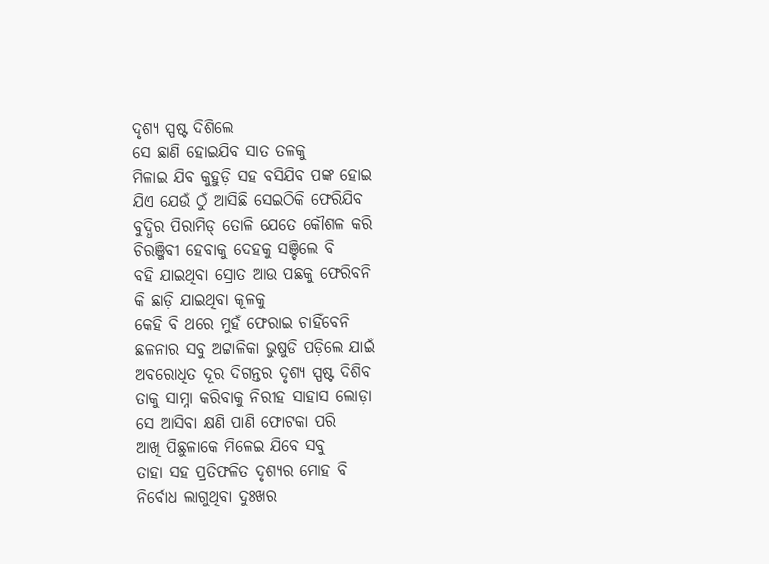ଦୃଶ୍ୟ ସ୍ପଷ୍ଟ ଦିଶିଲେ
ସେ ଛାଣି ହୋଇଯିବ ସାତ ତଳକୁ
ମିଳାଇ ଯିବ କୁହୁଡ଼ି ସହ ବସିଯିବ ପଙ୍କ ହୋଇ
ଯିଏ ଯେଉଁ ଠୁଁ ଆସିଛି ସେଇଠିକି ଫେରିଯିବ
ବୁଦ୍ଧିର ପିରାମିଡ୍ ତୋଳି ଯେତେ କୌଶଳ କରି
ଚିରଞ୍ଜିବୀ ହେବାକୁ ଦେହକୁ ସଞ୍ଚିଲେ ବି
ବହି ଯାଇଥିବା ସ୍ରୋତ ଆଉ ପଛକୁ ଫେରିବନି
କି ଛାଡ଼ି ଯାଇଥିବା କୂଳକୁ
କେହି ବି ଥରେ ମୁହଁ ଫେରାଇ ଚାହିଁବେନି
ଛଳନାର ସବୁ ଅଟ୍ଟାଳିକା ଭୁଷୁଡି ପଡ଼ିଲେ ଯାଇଁ
ଅବରୋଧିତ ଦୂର ଦିଗନ୍ତର ଦୃଶ୍ୟ ସ୍ପଷ୍ଟ ଦିଶିବ
ତାକୁ ସାମ୍ନା କରିବାକୁ ନିରୀହ ସାହାସ ଲୋଡ଼ା
ସେ ଆସିବା କ୍ଷଣି ପାଣି ଫୋଟକା ପରି
ଆଖି ପିଛୁଳାକେ ମିଳେଇ ଯିବେ ସବୁ
ତାହା ସହ ପ୍ରତିଫଳିତ ଦୃଶ୍ୟର ମୋହ ବି
ନିର୍ବୋଧ ଲାଗୁଥିବା ଦୁଃଖର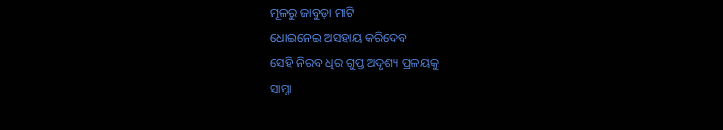ମୂଳରୁ ଜାବୁଡ଼ା ମାଟି
ଧୋଇନେଇ ଅସହାୟ କରିଦେବ
ସେହି ନିରବ ଧିର ଗୁପ୍ତ ଅଦୃଶ୍ୟ ପ୍ରଳୟକୁ
ସାମ୍ନା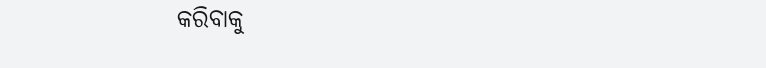କରିବାକୁ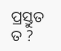ପ୍ରସ୍ତୁତ ତ ?